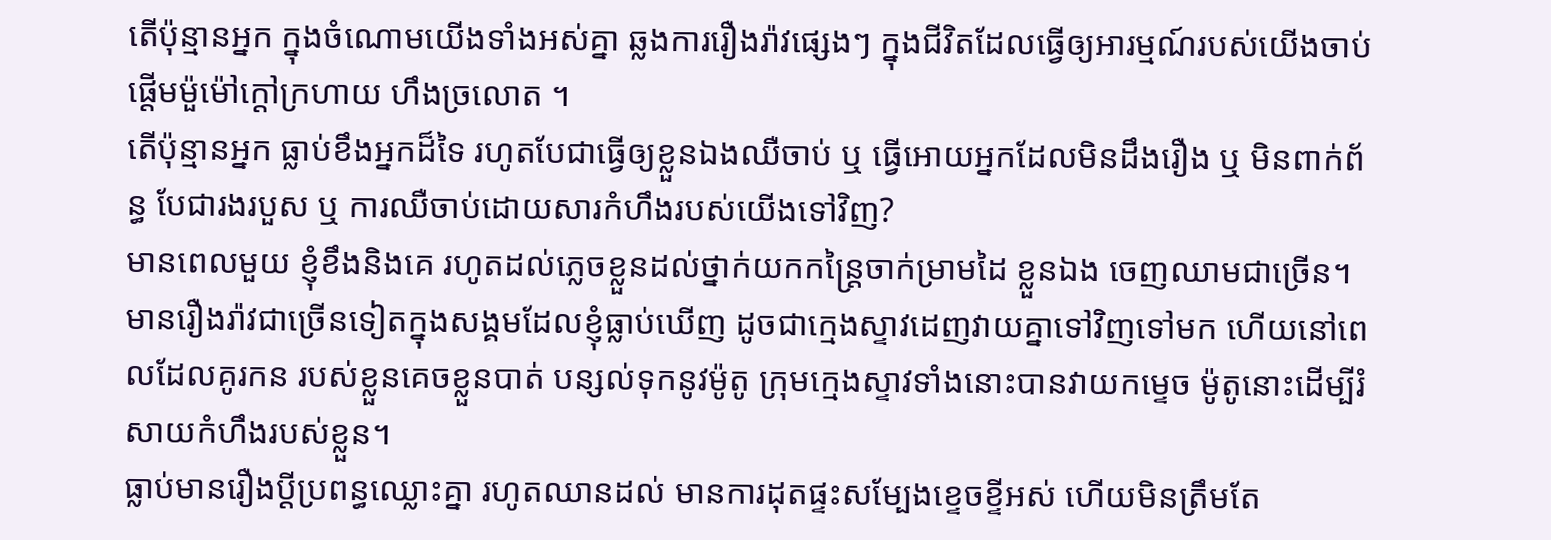តើប៉ុន្មានអ្នក ក្នុងចំណោមយើងទាំងអស់គ្នា ឆ្លងការរឿងរ៉ាវផ្សេងៗ ក្នុងជីវិតដែលធ្វើឲ្យអារម្មណ៍របស់យើងចាប់ផ្ដើមម៉ួម៉ៅក្តៅក្រហាយ ហឹងច្រលោត ។
តើប៉ុន្មានអ្នក ធ្លាប់ខឹងអ្នកដ៏ទៃ រហូតបែជាធ្វើឲ្យខ្លួនឯងឈឺចាប់ ឬ ធ្វើអោយអ្នកដែលមិនដឹងរឿង ឬ មិនពាក់ព័ន្ធ បែជារងរបួស ឬ ការឈឺចាប់ដោយសារកំហឹងរបស់យើងទៅវិញ?
មានពេលមួយ ខ្ញុំខឹងនិងគេ រហូតដល់ភ្លេចខ្លួនដល់ថ្នាក់យកកន្រ្តៃចាក់ម្រាមដៃ ខ្លួនឯង ចេញឈាមជាច្រើន។ មានរឿងរ៉ាវជាច្រើនទៀតក្នុងសង្គមដែលខ្ញុំធ្លាប់ឃើញ ដូចជាក្មេងស្ទាវដេញវាយគ្នាទៅវិញទៅមក ហើយនៅពេលដែលគូរកន របស់ខ្លួនគេចខ្លួនបាត់ បន្សល់ទុកនូវម៉ូតូ ក្រុមក្មេងស្ទាវទាំងនោះបានវាយកម្ទេច ម៉ូតូនោះដើម្បីរំសាយកំហឹងរបស់ខ្លួន។
ធ្លាប់មានរឿងប្តីប្រពន្ធឈ្លោះគ្នា រហូតឈានដល់ មានការដុតផ្ទះសម្បែងខ្ទេចខ្ទីអស់ ហើយមិនត្រឹមតែ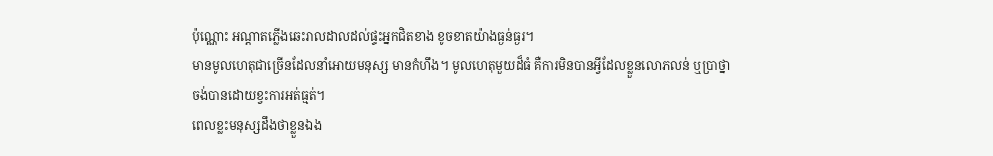ប៉ុណ្ណោះ អណ្តាតភ្លើងឆេះរាលដាលដល់ផ្ទះអ្នកជិតខាង ខូចខាតយ៉ាងធ្ងន់ធ្ងរ។
មានមូលហេតុជាច្រើនដែលនាំអោយមនុស្ស មានកំហឹង។ មូលហេតុមួយដ៏ធំ គឺការមិនបានអ្វីដែលខ្លួនលោភលន់ ឬប្រាថ្នាចង់បានដោយខ្វះការអត់ធ្មត់។
ពេលខ្លះមនុស្សដឹងថាខ្លួនឯង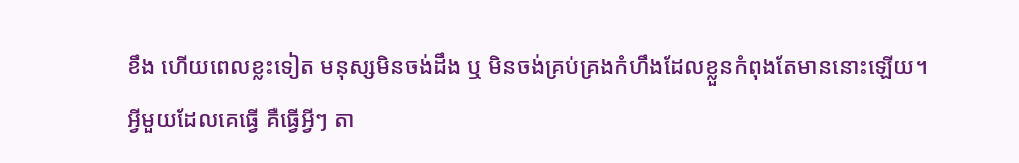ខឹង ហើយពេលខ្លះទៀត មនុស្សមិនចង់ដឹង ឬ មិនចង់គ្រប់គ្រងកំហឹងដែលខ្លួនកំពុងតែមាននោះឡើយ។
អ្វីមួយដែលគេធ្វើ គឺធ្វើអ្វីៗ តា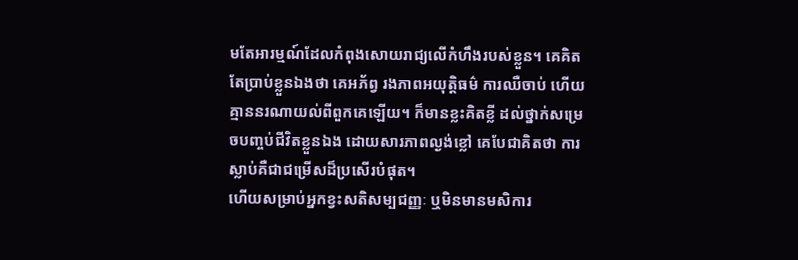មតែអារម្មណ៍ដែលកំពុងសោយរាជ្យលើកំហឹងរបស់ខ្លួន។ គេគិតតែប្រាប់ខ្លួនឯងថា គេអភ័ព្វ រងភាពអយុត្តិធម៌ ការឈឺចាប់ ហើយគ្មាននរណាយល់ពីពួកគេឡើយ។ ក៏មានខ្លះគិតខ្លី ដល់ថ្នាក់សម្រេចបញ្ចប់ជីវិតខ្លួនឯង ដោយសារភាពល្ងង់ខ្លៅ គេបែជាគិតថា ការស្លាប់គឺជាជម្រើសដ៏ប្រសើរបំផុត។
ហើយសម្រាប់អ្នកខ្វះសតិសម្បជញ្ញៈ ឬមិនមានមសិការ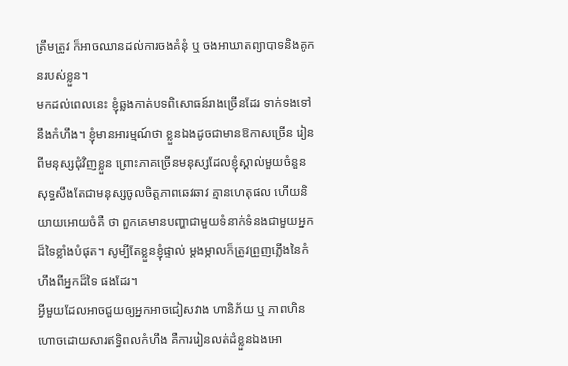ត្រឹមត្រូវ ក៏អាចឈានដល់ការចងគំនុំ ឬ ចងអាឃាតព្យាបាទនិងគូកនរបស់ខ្លួន។
មកដល់ពេលនេះ ខ្ញុំឆ្លងកាត់បទពិសោធន៍រាងច្រើនដែរ ទាក់ទងទៅនឹងកំហឹង។ ខ្ញុំមានអារម្មណ៍ថា ខ្លួនឯងដូចជាមានឱកាសច្រើន រៀនពីមនុស្សជុំវិញខ្លួន ព្រោះភាគច្រើនមនុស្សដែលខ្ញុំស្គាល់មួយចំនួន សុទ្ធសឹងតែជាមនុស្សចូលចិត្តភាពឆេវឆាវ គ្មានហេតុផល ហើយនិយាយអោយចំគឺ ថា ពួកគេមានបញ្ហាជាមួយទំនាក់ទំនងជាមួយអ្នកដ៏ទៃខ្លាំងបំផុត។ សូម្បីតែខ្លួនខ្ញុំផ្ទាល់ ម្តងម្កាលក៏ត្រូវព្រួញភ្លើងនៃកំហឹងពីអ្នកដ៏ទៃ ផងដែរ។
អ្វីមួយដែលអាចជួយឲ្យអ្នកអាចជៀសវាង ហានិភ័យ ឬ ភាពហិនហោចដោយសារឥទ្ធិពលកំហឹង គឺការរៀនលត់ដំខ្លួនឯងអោ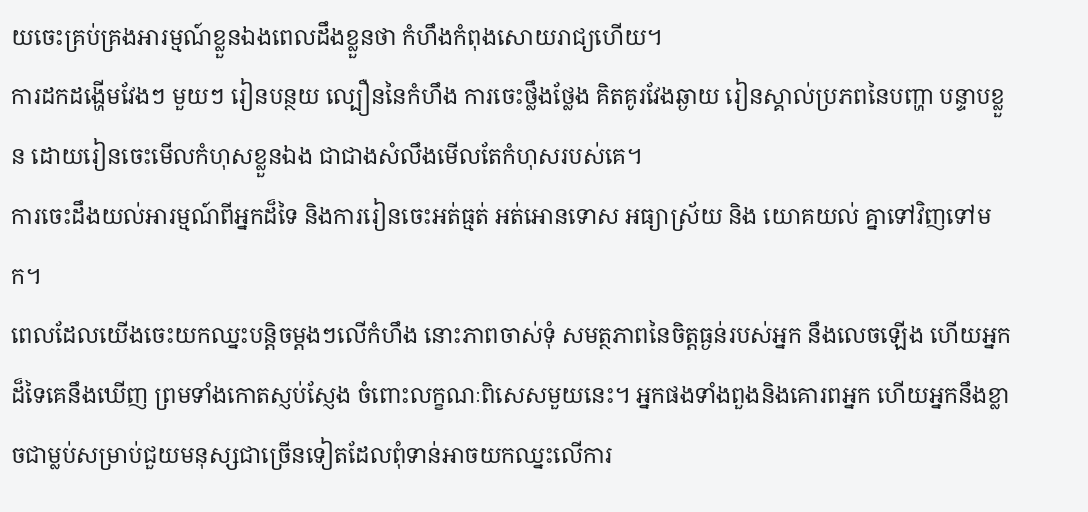យចេះគ្រប់គ្រងអារម្មណ៍ខ្លួនឯងពេលដឹងខ្លួនថា កំហឹងកំពុងសោយរាជ្យហើយ។
ការដកដង្ហើមវែងៗ មួយៗ រៀនបន្ថយ ល្បឿននៃកំហឹង ការចេះថ្លឹងថ្លែង គិតគូរវែងឆ្ងាយ រៀនស្គាល់ប្រភពនៃបញ្ហា បន្ទាបខ្លួន ដោយរៀនចេះមើលកំហុសខ្លួនឯង ជាជាងសំលឹងមើលតែកំហុសរបស់គេ។
ការចេះដឹងយល់អារម្មណ៍ពីអ្នកដ៏ទៃ និងការរៀនចេះអត់ធ្មត់ អត់អោនទោស អធ្យាស្រ័យ និង យោគយល់ គ្នាទៅវិញទៅមក។
ពេលដែលយើងចេះយកឈ្នះបន្តិចម្តងៗលើកំហឹង នោះភាពចាស់ទុំ សមត្ថភាពនៃចិត្តធ្ងន់របស់អ្នក នឹងលេចឡើង ហើយអ្នកដ៏ទៃគេនឹងឃើញ ព្រមទាំងកោតស្ញប់ស្ញែង ចំពោះលក្ខណៈពិសេសមួយនេះ។ អ្នកផងទាំងពួងនិងគោរពអ្នក ហើយអ្នកនឹងខ្លាចជាម្លប់សម្រាប់ជួយមនុស្សជាច្រើនទៀតដែលពុំទាន់អាចយកឈ្នះលើការ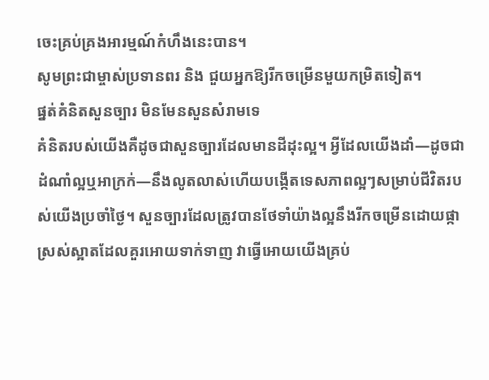ចេះគ្រប់គ្រងអារម្មណ៍កំហឹងនេះបាន។
សូមព្រះជាម្ចាស់ប្រទានពរ និង ជួយអ្នកឱ្យរីកចម្រើនមួយកម្រិតទៀត។
ផ្នត់គំនិតសួនច្បារ មិនមែនសួនសំរាមទេ
គំនិតរបស់យើងគឺដូចជាសួនច្បារដែលមានដីដុះល្អ។ អ្វីដែលយើងដាំ—ដូចជាដំណាំល្អឬអាក្រក់—នឹងលូតលាស់ហើយបង្កើតទេសភាពល្អៗសម្រាប់ជីវិតរបស់យើងប្រចាំថ្ងៃ។ សួនច្បារដែលត្រូវបានថែទាំយ៉ាងល្អនឹងរីកចម្រើនដោយផ្កាស្រស់ស្អាតដែលគួរអោយទាក់ទាញ វាធ្វើអោយយើងគ្រប់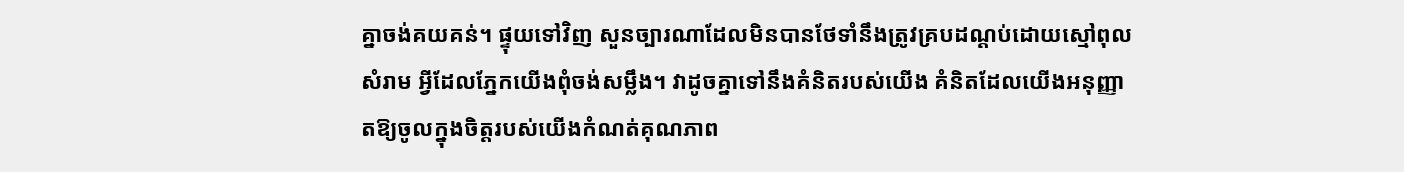គ្នាចង់គយគន់។ ផ្ទុយទៅវិញ សួនច្បារណាដែលមិនបានថែទាំនឹងត្រូវគ្របដណ្តប់ដោយស្មៅពុល សំរាម អ្វីដែលភ្នែកយើងពុំចង់សម្លឹង។ វាដូចគ្នាទៅនឹងគំនិតរបស់យើង គំនិតដែលយើងអនុញ្ញាតឱ្យចូលក្នុងចិត្តរបស់យើងកំណត់គុណភាព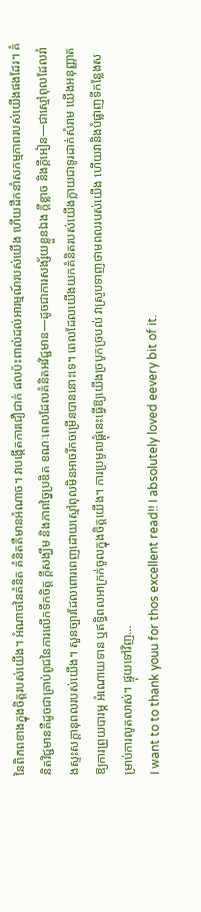នៃពិភពខាងក្នុងចិត្តរបស់យើង។ អំណាចនៃគំនិត គំនិតគឺមានអំណាច។ វាបង្កើតការជឿជាក់ ផលប៉ះពាល់ដល់អារម្មណ៍របស់យើង ហើយដឹកនាំសកម្មភាពរបស់យើងផងដែរ។ គំនិតវិជ្ជមានគឺដូចជាគ្រាប់ពូជនៃការលើកទឹកចិត្ត ក្តីសង្ឃឹម និងភាពច្នៃប្រឌិត ខណៈពេលដែលគំនិតអវិជ្ជមាន—ដូចជាការសង្ស័យខ្លួនឯង ក្តីខ្លាច និងក្តីអៀន—ជាស្មៅពុលដែលរាំងស្ទះសក្តានុពលរបស់យើង។ សួនច្បារដែលពោរពេញដោយស្មៅពុលមិនអាចរីកចម្រើនបាននោះទេ។ ពេលដែលយើងយកគំនិតរបស់យើងក្លាយជាទូរដាក់សំរាម យើងអនុញ្ញាតឱ្យការព្រួយបារម្ភ អំណោយទាន ឬឥទ្ធិពលអាក្រក់ចូលក្នុងចិត្តយើង។ ការប្រមូលផ្ដុំនេះធ្វើឱ្យយើងច្របូកច្របល់ វាស្រូបទាញថាមពលរបស់យើង ហើយវានិងបំផ្លាញទីកន្លែងសម្រាប់ការលូតលាស់។ ផ្ទុយទៅវិញ…
I want to to thank youu for thos excellent read!! I absolutely loved eevery bit of it.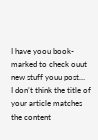I have yoou book-marked to check ouut new stuff youu post…
I don’t think the title of your article matches the content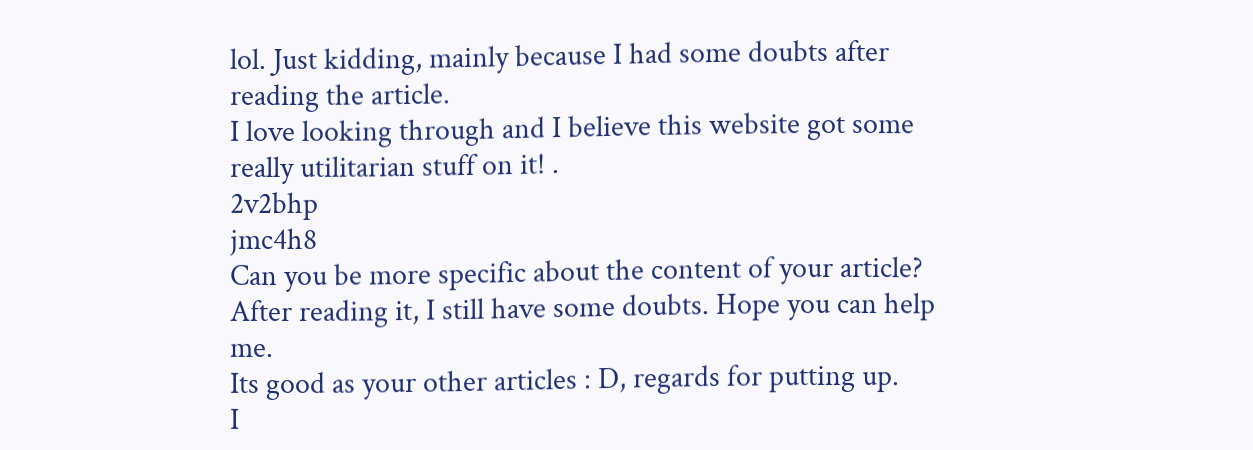lol. Just kidding, mainly because I had some doubts after reading the article.
I love looking through and I believe this website got some really utilitarian stuff on it! .
2v2bhp
jmc4h8
Can you be more specific about the content of your article? After reading it, I still have some doubts. Hope you can help me.
Its good as your other articles : D, regards for putting up.
I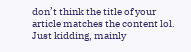don’t think the title of your article matches the content lol. Just kidding, mainly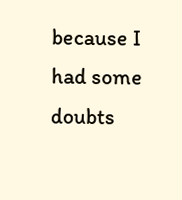because I had some doubts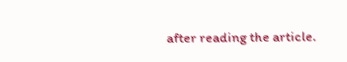after reading the article.